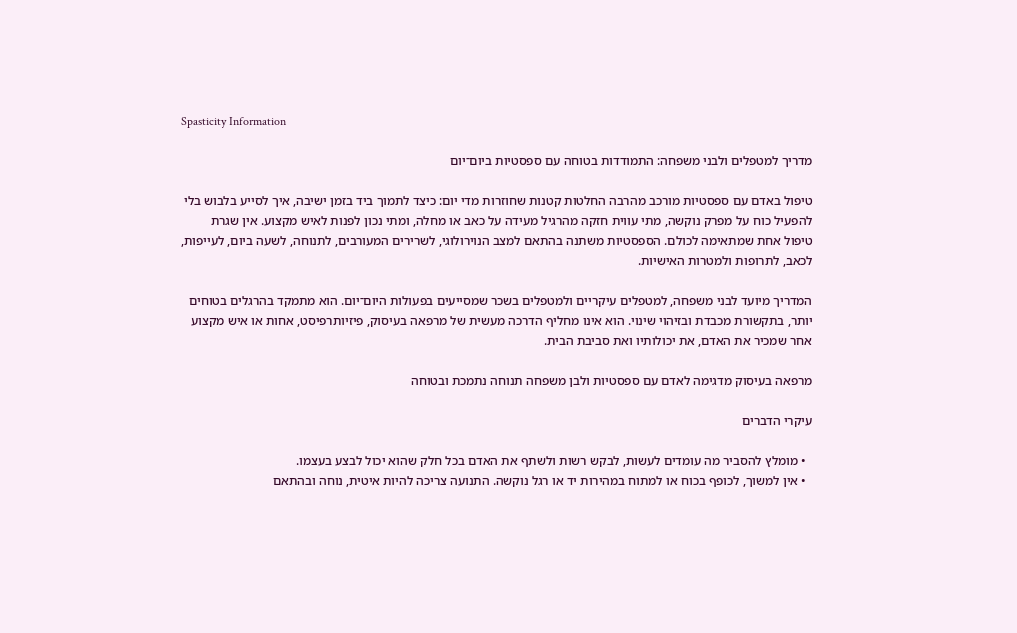Spasticity Information

מדריך למטפלים ולבני משפחה: התמודדות בטוחה עם ספסטיות ביום־יום

טיפול באדם עם ספסטיות מורכב מהרבה החלטות קטנות שחוזרות מדי יום: כיצד לתמוך ביד בזמן ישיבה, איך לסייע בלבוש בלי להפעיל כוח על מפרק נוקשה, מתי עווית חזקה מהרגיל מעידה על כאב או מחלה, ומתי נכון לפנות לאיש מקצוע. אין שגרת טיפול אחת שמתאימה לכולם. הספסטיות משתנה בהתאם למצב הנוירולוגי, לשרירים המעורבים, לתנוחה, לשעה ביום, לעייפות, לכאב, לתרופות ולמטרות האישיות.

המדריך מיועד לבני משפחה, למטפלים עיקריים ולמטפלים בשכר שמסייעים בפעולות היום־יום. הוא מתמקד בהרגלים בטוחים יותר, בתקשורת מכבדת ובזיהוי שינוי. הוא אינו מחליף הדרכה מעשית של מרפאה בעיסוק, פיזיותרפיסט, אחות או איש מקצוע אחר שמכיר את האדם, את יכולותיו ואת סביבת הבית.

מרפאה בעיסוק מדגימה לאדם עם ספסטיות ולבן משפחה תנוחה נתמכת ובטוחה

עיקרי הדברים

  • מומלץ להסביר מה עומדים לעשות, לבקש רשות ולשתף את האדם בכל חלק שהוא יכול לבצע בעצמו.
  • אין למשוך, לכופף בכוח או למתוח במהירות יד או רגל נוקשה. התנועה צריכה להיות איטית, נוחה ובהתאם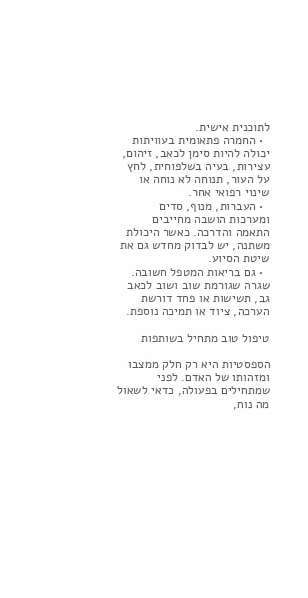לתוכנית אישית.
  • החמרה פתאומית בעוויתות יכולה להיות סימן לכאב, זיהום, עצירות, בעיה בשלפוחית, לחץ על העור, תנוחה לא נוחה או שינוי רפואי אחר.
  • העברות, מנוף, סדים ומערכות הושבה מחייבים התאמה והדרכה. כאשר היכולת משתנה, יש לבדוק מחדש גם את שיטת הסיוע.
  • גם בריאות המטפל חשובה. שגרה שגורמת שוב ושוב לכאב גב, תשישות או פחד דורשת הערכה, ציוד או תמיכה נוספת.

טיפול טוב מתחיל בשותפות

הספסטיות היא רק חלק ממצבו ומזהותו של האדם. לפני שמתחילים בפעולה, כדאי לשאול מה נוח,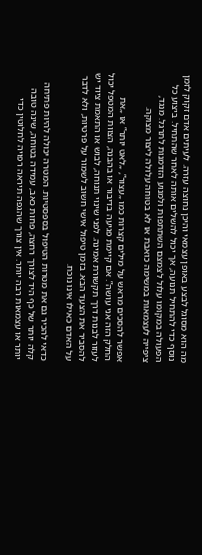מה הוא מסוגל לבצע באופן עצמאי והיכן נחוצה עזרה. לעיתים אדם זקוק לזמן נוסף כדי להתחיל תנועה, אך יכול להשלים אותה לאחר שהתחיל. ביצוע כל הפעולה במקומו עלול לצמצם השתתפות ולמנוע הזדמנות לתרגל. מנגד, ציפייה לעצמאות במשימה כואבת או לא בטוחה עלולה ליצור מצוקה.

אפשר להסכים מראש על מילים קצרות כמו „עצור”, „לאט יותר” או „את החלק הזה אני עושה”. אם קיימת פגיעה בדיבור או בהבנה, הצוות המטפל יכול לעזור לבנות דרך תקשורת אמינה. לפני שינוי תנוחה, לבוש או התאמת ציוד יש להסביר את הצעד הבא. בזמן טיפול אישי חשוב לשמור על פרטיות, ולא לדבר על האדם כאילו אינו נוכח.

כדאי להכיר גם את מטרות הטיפול בספסטיות. המטרה יכולה להיות פתיחה קלה יותר של כף היד לצורך רחצה, פחות כאב, עמידה בטוחה, שינה טובה יותר או עצמאות רבה יותר. אין צורך שהגפה תיראה רפויה לחלוטין כדי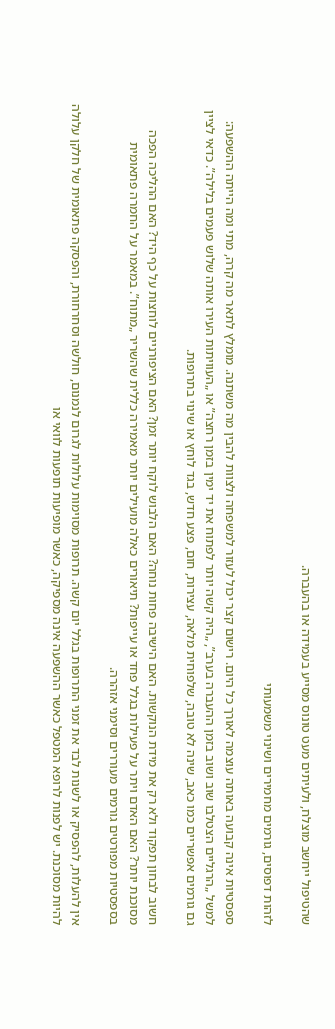שהטיפול ייחשב מוצלח, ולעיתים מעט טונוס מסייע בעמידה או בהעברה.

לזהות דפוסים, גורמים מחמירים ושינוי משמעותי

ספסטיות אינה קבועה באותה עוצמה לאורך כל היום. רישום קצר יכול לעזור למשפחה ולצוות להבין מה משתנה. מומלץ לתאר מה קרה, מתי ומה הייתה ההשפעה: למשל „הרגליים הצטלבו שוב ושוב בזמן ההעברה בערב”, „היה קשה יותר לפתוח את יד ימין בזמן רחצה” או „העוויתות העירו אותה שלוש פעמים בלילה”. כדאי לציין גם גורמים אפשריים כמו כאב, שינה לא טובה, שלפוחית מלאה, עצירות, חום, פצע חדש, בגד לוחץ או שינוי בתרופות.

חשוב לבחון תפקוד ולא רק את מידת הנוקשות. האם הישיבה פחות נוחה? האם הלבוש לוקח יותר זמן? האם הציפורניים לוחצות על כף היד? האם ההליכה הפכה מסוכנת יותר? האם האדם ויתר על פעילות בגלל פחד או עייפות? תיאורים כאלה מועילים יותר מאמירה כללית שהשריר „מתוח”. במאמר על החמרה פתאומית בספסטיות מפורטים גורמים מעוררים וסימני אזהרה.

אין להעלות, להפסיק או לשנות לבד את זמני התרופות בגלל יום קשה. תרופות מסוימות עלולות לגרום לנמנום, חולשה וסחרחורת, והפסקה פתאומית של חלקן עלולה להיות מסוכנת. יש לפנות לרופא המטפל כאשר ההשפעה אינה מספיקה, כאשר מופיעות תופעות לוואי או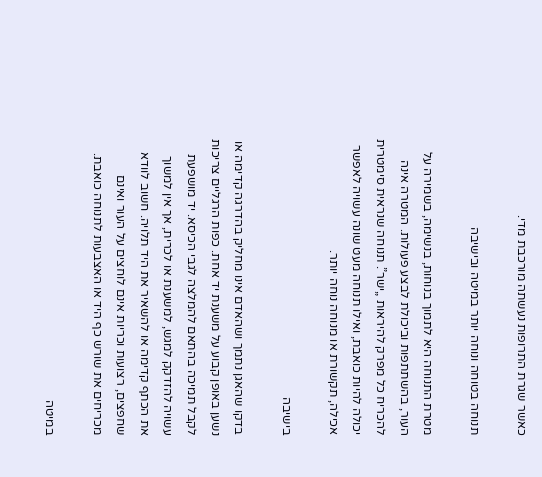כאשר שגרת התרופות נעשתה מורכבת מדי.

תנוחה בטוחה ונוחה יותר במיטה ובישיבה

מטרת התנוחה היא לתמוך בנוחות, בנשימה, בשמירה על העור, בהשתתפות וביכולת לבצע פעולות. המטרה אינה להכריח כל מפרק להיראות „ישר”. תנוחה שנראית סימטרית יכולה להיות כואבת, ואילו תנוחה מעט שונה עשויה לאפשר אכילה, תקשורת או מנוחה נוחה יותר.

בישיבה

בדקו שהאגן נתמך ושהאדם אינו מחליק בהדרגה קדימה או נשען באופן קבוע על משענת יד אחת. כפות הרגליים צריכות לקבל תמיכה בהתאם להמלצה לגבי הכיסא. יד מושפעת עשויה להזדקק למגש, למשענת או לכרית, אך אין למשוך את הכתף קדימה או להשאיר את היד תלויה. חשוב לוודא שחפצים, רצועות וכריות אינם לוחצים על העור ואינם מכריחים את שורש כף היד או האצבעות לתנוחה כואבת.

במיטה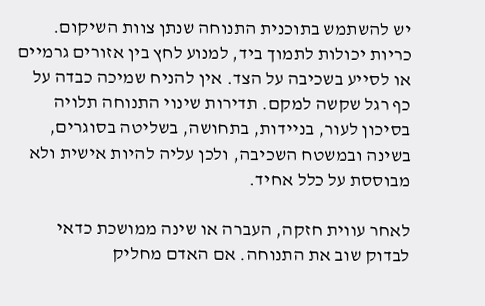יש להשתמש בתוכנית התנוחה שנתן צוות השיקום. כריות יכולות לתמוך ביד, למנוע לחץ בין אזורים גרמיים או לסייע בשכיבה על הצד. אין להניח שמיכה כבדה על כף רגל שקשה למקם. תדירות שינוי התנוחה תלויה בסיכון לעור, בניידות, בתחושה, בשליטה בסוגרים, בשינה ובמשטח השכיבה, ולכן עליה להיות אישית ולא מבוססת על כלל אחיד.

לאחר עווית חזקה, העברה או שינה ממושכת כדאי לבדוק שוב את התנוחה. אם האדם מחליק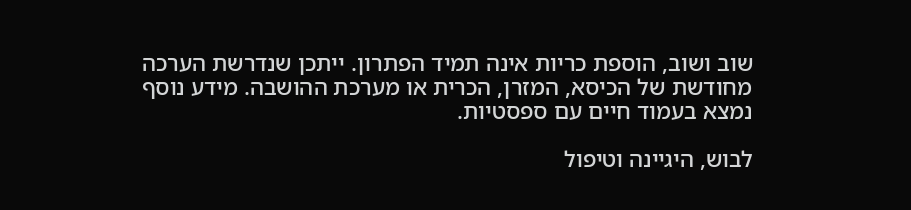שוב ושוב, הוספת כריות אינה תמיד הפתרון. ייתכן שנדרשת הערכה מחודשת של הכיסא, המזרן, הכרית או מערכת ההושבה. מידע נוסף נמצא בעמוד חיים עם ספסטיות.

לבוש, היגיינה וטיפול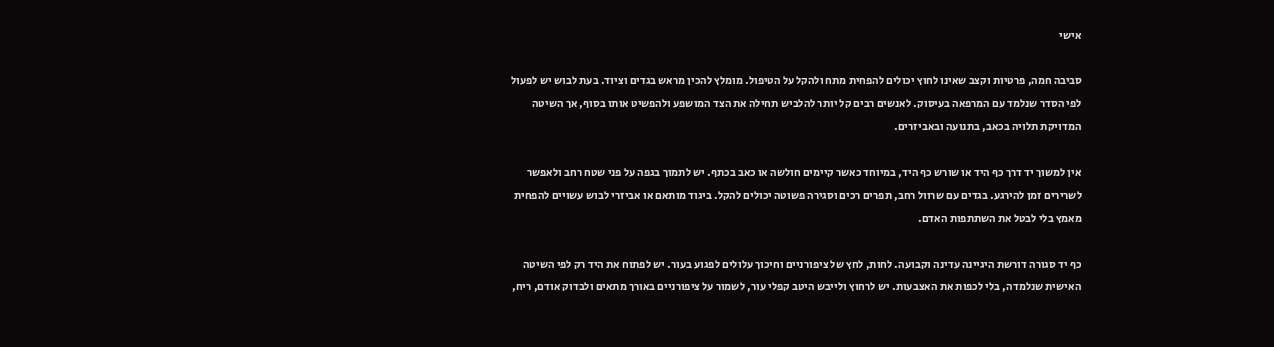אישי

סביבה חמה, פרטיות וקצב שאינו לחוץ יכולים להפחית מתח ולהקל על הטיפול. מומלץ להכין מראש בגדים וציוד. בעת לבוש יש לפעול לפי הסדר שנלמד עם המרפאה בעיסוק. לאנשים רבים קל יותר להלביש תחילה את הצד המושפע ולהפשיט אותו בסוף, אך השיטה המדויקת תלויה בכאב, בתנועה ובאביזרים.

אין למשוך יד דרך כף היד או שורש כף היד, במיוחד כאשר קיימים חולשה או כאב בכתף. יש לתמוך בגפה על פני שטח רחב ולאפשר לשרירים זמן להירגע. בגדים עם שרוול רחב, תפרים רכים וסגירה פשוטה יכולים להקל. ביגוד מותאם או אביזרי לבוש עשויים להפחית מאמץ בלי לבטל את השתתפות האדם.

כף יד סגורה דורשת היגיינה עדינה וקבועה. לחות, לחץ של ציפורניים וחיכוך עלולים לפגוע בעור. יש לפתוח את היד רק לפי השיטה האישית שנלמדה, בלי לכפות את האצבעות. יש לרחוץ ולייבש היטב קפלי עור, לשמור על ציפורניים באורך מתאים ולבדוק אודם, ריח,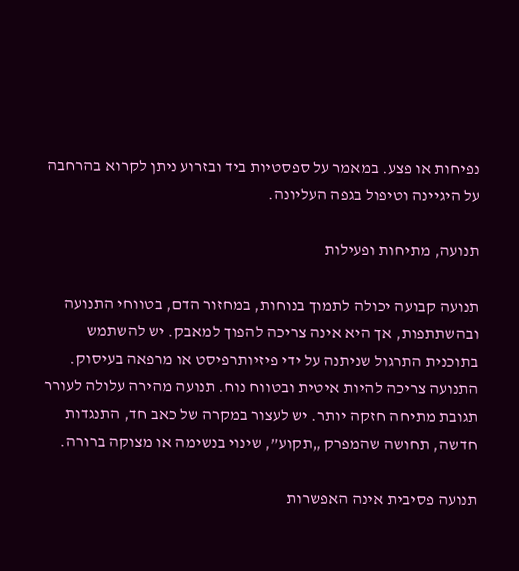נפיחות או פצע. במאמר על ספסטיות ביד ובזרוע ניתן לקרוא בהרחבה על היגיינה וטיפול בגפה העליונה.

תנועה, מתיחות ופעילות

תנועה קבועה יכולה לתמוך בנוחות, במחזור הדם, בטווחי התנועה ובהשתתפות, אך היא אינה צריכה להפוך למאבק. יש להשתמש בתוכנית התרגול שניתנה על ידי פיזיותרפיסט או מרפאה בעיסוק. התנועה צריכה להיות איטית ובטווח נוח. תנועה מהירה עלולה לעורר תגובת מתיחה חזקה יותר. יש לעצור במקרה של כאב חד, התנגדות חדשה, תחושה שהמפרק „תקוע”, שינוי בנשימה או מצוקה ברורה.

תנועה פסיבית אינה האפשרות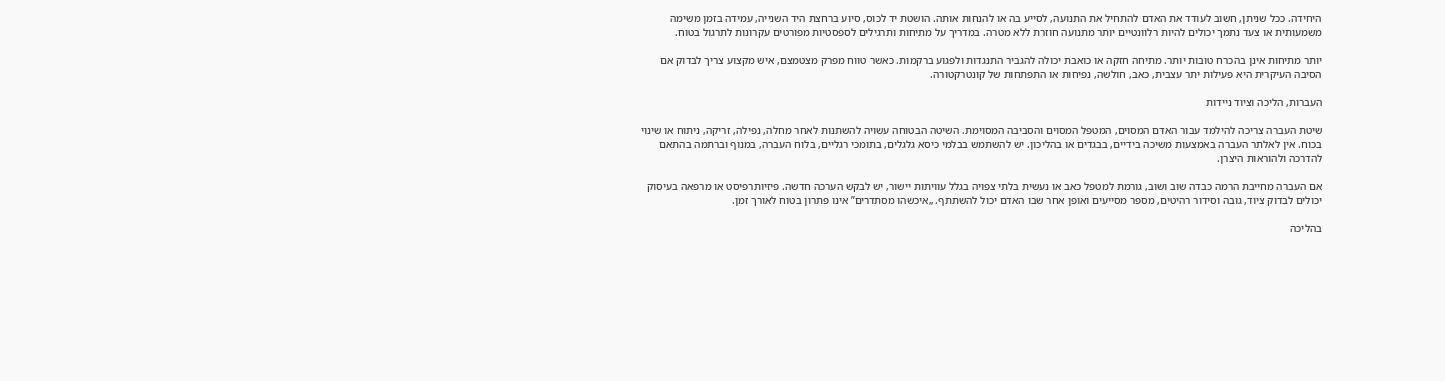היחידה. ככל שניתן, חשוב לעודד את האדם להתחיל את התנועה, לסייע בה או להנחות אותה. הושטת יד לכוס, סיוע ברחצת היד השנייה, עמידה בזמן משימה משמעותית או צעד נתמך יכולים להיות רלוונטיים יותר מתנועה חוזרת ללא מטרה. במדריך על מתיחות ותרגילים לספסטיות מפורטים עקרונות לתרגול בטוח.

יותר מתיחות אינן בהכרח טובות יותר. מתיחה חזקה או כואבת יכולה להגביר התנגדות ולפגוע ברקמות. כאשר טווח מפרק מצטמצם, איש מקצוע צריך לבדוק אם הסיבה העיקרית היא פעילות יתר עצבית, כאב, חולשה, נפיחות או התפתחות של קונטרקטורה.

העברות, הליכה וציוד ניידות

שיטת העברה צריכה להילמד עבור האדם המסוים, המטפל המסוים והסביבה המסוימת. השיטה הבטוחה עשויה להשתנות לאחר מחלה, נפילה, זריקה, ניתוח או שינוי בכוח. אין לאלתר העברה באמצעות משיכה בידיים, בבגדים או בהליכון. יש להשתמש בבלמי כיסא גלגלים, בתומכי רגליים, בלוח העברה, במנוף וברתמה בהתאם להדרכה ולהוראות היצרן.

אם העברה מחייבת הרמה כבדה שוב ושוב, גורמת למטפל כאב או נעשית בלתי צפויה בגלל עוויתות יישור, יש לבקש הערכה חדשה. פיזיותרפיסט או מרפאה בעיסוק יכולים לבדוק ציוד, גובה וסידור רהיטים, מספר מסייעים ואופן אחר שבו האדם יכול להשתתף. „איכשהו מסתדרים” אינו פתרון בטוח לאורך זמן.

בהליכה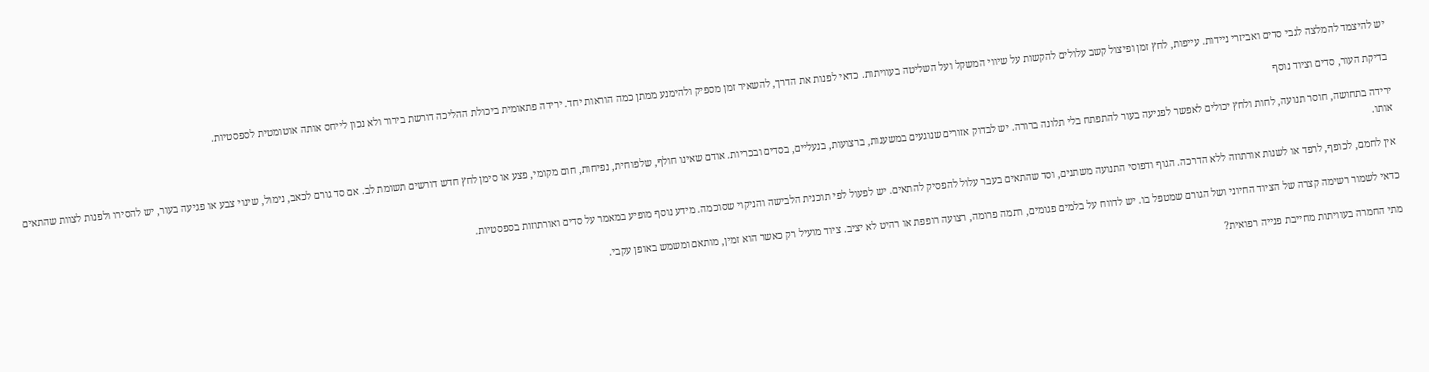יש להיצמד להמלצה לגבי סדים ואביזרי ניידות. עייפות, לחץ זמן ופיצול קשב עלולים להקשות על שיווי המשקל ועל השליטה בעוויתות. כדאי לפנות את הדרך, להשאיר זמן מספיק ולהימנע ממתן כמה הוראות יחד. ירידה פתאומית ביכולת ההליכה דורשת בירור ולא נכון לייחס אותה אוטומטית לספסטיות.

בדיקת העור, סדים וציוד נוסף

ירידה בתחושה, חוסר תנועה, לחות ולחץ יכולים לאפשר לפגיעה בעור להתפתח בלי תלונה ברורה. יש לבדוק אזורים שנוגעים במשענות, ברצועות, בנעליים, בסדים ובכריות. אודם שאינו חולף, שלפוחית, נפיחות, חום מקומי, פצע או סימן לחץ חדש דורשים תשומת לב. אם סד גורם לכאב, נימול, שינוי צבע או פגיעה בעור, יש להסירו ולפנות לצוות שהתאים אותו.

אין לחמם, לכופף, לרפד או לשנות אורתוזה ללא הדרכה. הגוף ודפוסי התנועה משתנים, וסד שהתאים בעבר עלול להפסיק להתאים. יש לפעול לפי תוכנית הלבישה והניקוי שסוכמה. מידע נוסף מופיע במאמר על סדים ואורתוזות בספסטיות.

כדאי לשמור רשימה קצרה של הציוד החיוני ושל הגורם שמטפל בו. יש לדווח על בלמים פגומים, רתמה פרומה, רצועה רופפת או רהיט לא יציב. ציוד מועיל רק כאשר הוא זמין, מותאם ומשמש באופן עקבי.

מתי החמרה בעוויתות מחייבת פנייה רפואית?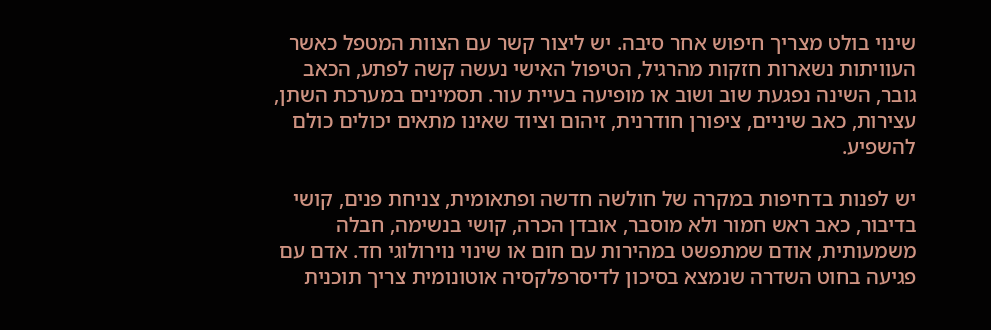שינוי בולט מצריך חיפוש אחר סיבה. יש ליצור קשר עם הצוות המטפל כאשר העוויתות נשארות חזקות מהרגיל, הטיפול האישי נעשה קשה לפתע, הכאב גובר, השינה נפגעת שוב ושוב או מופיעה בעיית עור. תסמינים במערכת השתן, עצירות, כאב שיניים, ציפורן חודרנית, זיהום וציוד שאינו מתאים יכולים כולם להשפיע.

יש לפנות בדחיפות במקרה של חולשה חדשה ופתאומית, צניחת פנים, קושי בדיבור, כאב ראש חמור ולא מוסבר, אובדן הכרה, קושי בנשימה, חבלה משמעותית, אודם שמתפשט במהירות עם חום או שינוי נוירולוגי חד. אדם עם פגיעה בחוט השדרה שנמצא בסיכון לדיסרפלקסיה אוטונומית צריך תוכנית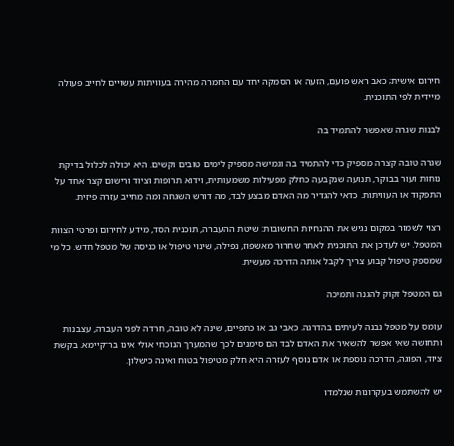חירום אישית; כאב ראש פועם, הזעה או הסמקה יחד עם החמרה מהירה בעוויתות עשויים לחייב פעולה מיידית לפי התוכנית.

לבנות שגרה שאפשר להתמיד בה

שגרה טובה קצרה מספיק כדי להתמיד בה וגמישה מספיק לימים טובים וקשים. היא יכולה לכלול בדיקת נוחות ועור בבוקר, תנועה שנקבעה כחלק מפעילות משמעותית, וידוא תרופות וציוד ורישום קצר אחד על התפקוד או העוויתות. כדאי להגדיר מה האדם מבצע לבד, מה דורש השגחה ומה מחייב עזרה פיזית.

רצוי לשמור במקום נגיש את ההנחיות החשובות: שיטת ההעברה, תוכנית הסד, מידע לחירום ופרטי הצוות המטפל. יש לעדכן את התוכנית לאחר שחרור מאשפוז, נפילה, שינוי טיפול או כניסה של מטפל חדש. כל מי שמספק טיפול קבוע צריך לקבל אותה הדרכה מעשית.

גם המטפל זקוק להגנה ותמיכה

עומס על מטפל נבנה לעיתים בהדרגה. כאבי גב או כתפיים, שינה לא טובה, חרדה לפני העברה, עצבנות ותחושה שאי אפשר להשאיר את האדם לבד הם סימנים לכך שהמערך הנוכחי אולי אינו בר־קיימא. בקשת ציוד, הפוגה, הדרכה נוספת או אדם נוסף לעזרה היא חלק מטיפול בטוח ואינה כישלון.

יש להשתמש בעקרונות שנלמדו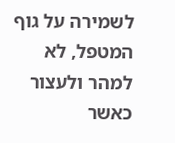לשמירה על גוף המטפל, לא למהר ולעצור כאשר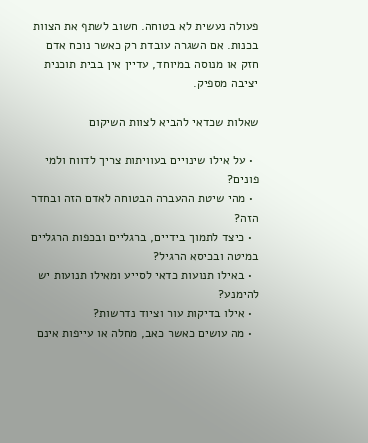פעולה נעשית לא בטוחה. חשוב לשתף את הצוות בכנות. אם השגרה עובדת רק כאשר נוכח אדם חזק או מנוסה במיוחד, עדיין אין בבית תוכנית יציבה מספיק.

שאלות שכדאי להביא לצוות השיקום

  • על אילו שינויים בעוויתות צריך לדווח ולמי פונים?
  • מהי שיטת ההעברה הבטוחה לאדם הזה ובחדר הזה?
  • כיצד לתמוך בידיים, ברגליים ובכפות הרגליים במיטה ובכיסא הרגיל?
  • באילו תנועות כדאי לסייע ומאילו תנועות יש להימנע?
  • אילו בדיקות עור וציוד נדרשות?
  • מה עושים כאשר כאב, מחלה או עייפות אינם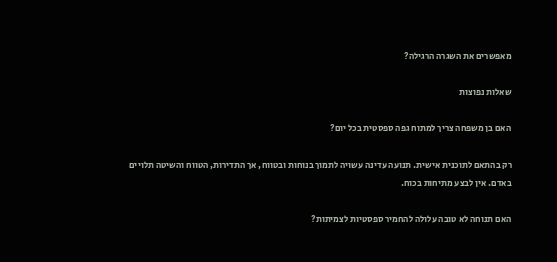מאפשרים את השגרה הרגילה?

שאלות נפוצות

האם בן משפחה צריך למתוח גפה ספסטית בכל יום?

רק בהתאם לתוכנית אישית. תנועה עדינה עשויה לתמוך בנוחות ובטווח, אך התדירות, הטווח והשיטה תלויים באדם. אין לבצע מתיחות בכוח.

האם תנוחה לא טובה עלולה להחמיר ספסטיות לצמיתות?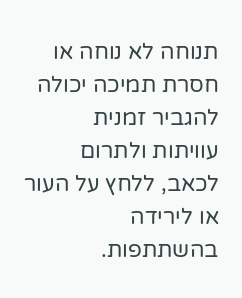תנוחה לא נוחה או חסרת תמיכה יכולה להגביר זמנית עוויתות ולתרום לכאב, ללחץ על העור או לירידה בהשתתפות.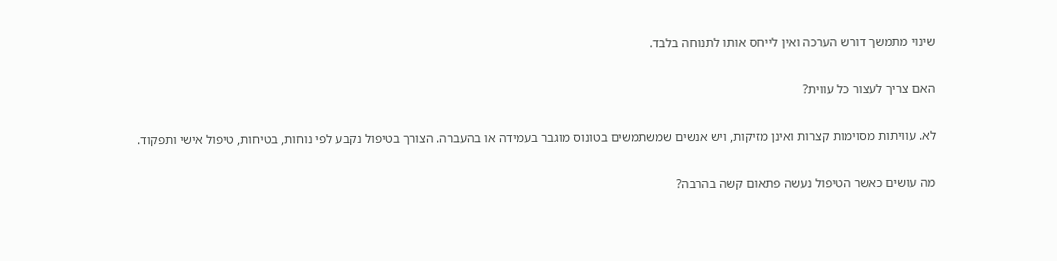שינוי מתמשך דורש הערכה ואין לייחס אותו לתנוחה בלבד.

האם צריך לעצור כל עווית?

לא. עוויתות מסוימות קצרות ואינן מזיקות, ויש אנשים שמשתמשים בטונוס מוגבר בעמידה או בהעברה. הצורך בטיפול נקבע לפי נוחות, בטיחות, טיפול אישי ותפקוד.

מה עושים כאשר הטיפול נעשה פתאום קשה בהרבה?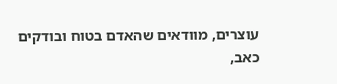עוצרים, מוודאים שהאדם בטוח ובודקים כאב,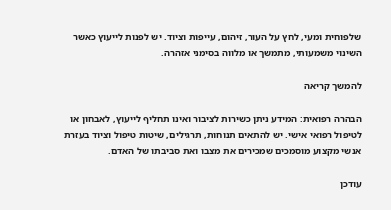שלפוחית ומעי, לחץ על העור, זיהום, עייפות וציוד. יש לפנות לייעוץ כאשר השינוי משמעותי, מתמשך או מלווה בסימני אזהרה.

להמשך קריאה

הבהרה רפואית: המידע ניתן כשירות לציבור ואינו תחליף לייעוץ, לאבחון או לטיפול רפואי אישי. יש להתאים תנוחות, תרגילים, שיטות טיפול וציוד בעזרת אנשי מקצוע מוסמכים שמכירים את מצבו ואת סביבתו של האדם.

עודכן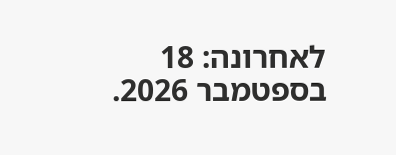לאחרונה: 18 בספטמבר 2026.